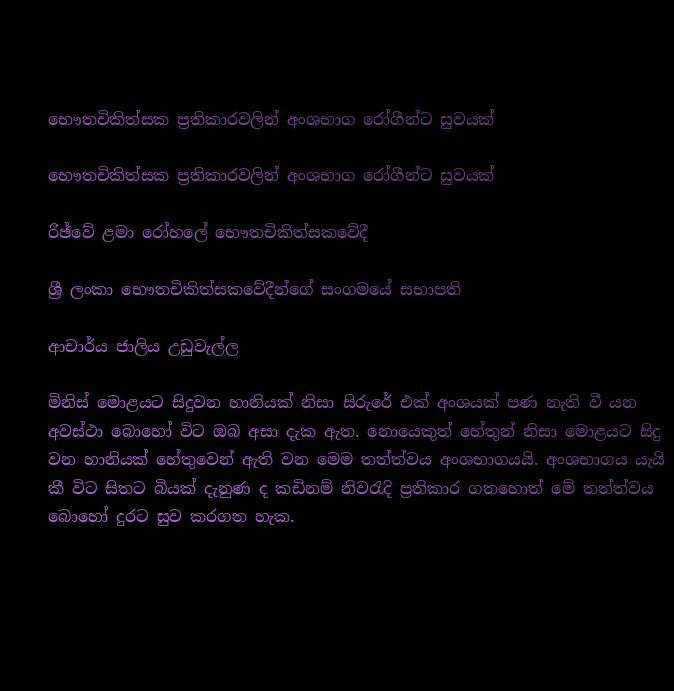භෞතචිකිත්සක ප්‍රතිකාරවලින් අංශභාග රෝගීන්ට සුවයක්

භෞතචිකිත්සක ප්‍රතිකාරවලින් අංශභාග රෝගීන්ට සුවයක්

රිඡ්වේ ළමා රෝහලේ භෞතචිකිත්සකවේදී

ශ්‍රී ලංකා භෞතචිකිත්සකවේදීන්ගේ සංගමයේ සභාපති

ආචාර්ය ජාලිය උඩුවැල්ල

මිනිස් මොළයට සිදුවන හානියක් නිසා සිරුරේ එක් අංශයක් පණ නැති වී යන අවස්ථා බොහෝ විට ඔබ අසා දැක ඇත. නොයෙකුත් හේතුන් නිසා මොළයට සිදු වන හානියක් හේතුවෙන් ඇති වන මෙම තත්ත්වය අංශභාගයයි. අංශභාගය යැයි කී විට සිතට බියක් දැනුණ ද කඩිනම් නිවරැදි ප්‍රතිකාර ගතහොත් මේ තත්ත්වය බොහෝ දුරට සුව කරගත හැක.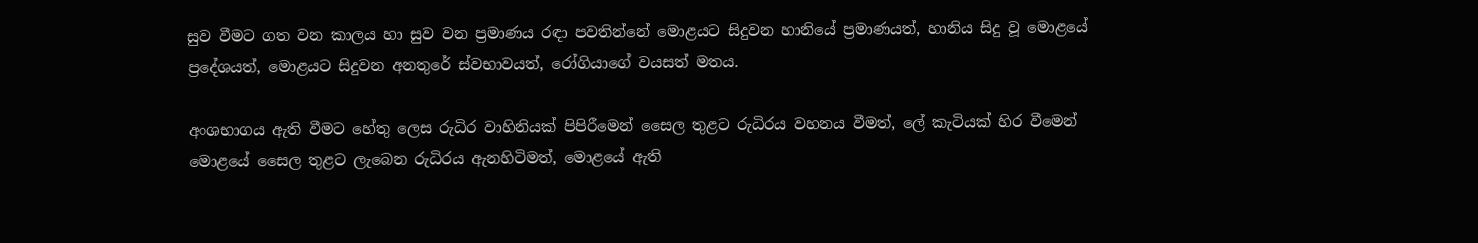සුව වීමට ගත වන කාලය හා සුව වන ප්‍රමාණය රඳා පවතින්නේ මොළයට සිදුවන හානියේ ප්‍රමාණයත්, හානිය සිදු වූ මොළයේ ප්‍රදේශයත්, මොළයට සිදුවන අනතුරේ ස්වභාවයත්, රෝගියාගේ වයසත් මතය.

අංශභාගය ඇති වීමට හේතු ලෙස රුධිර වාහිනියක් පිපිරීමෙන් සෛල තුළට රුධිරය වහනය වීමත්, ලේ කැටියක් හිර වීමෙන් මොළයේ සෛල තුළට ලැබෙන රුධිරය ඇනහිටිමත්, මොළයේ ඇති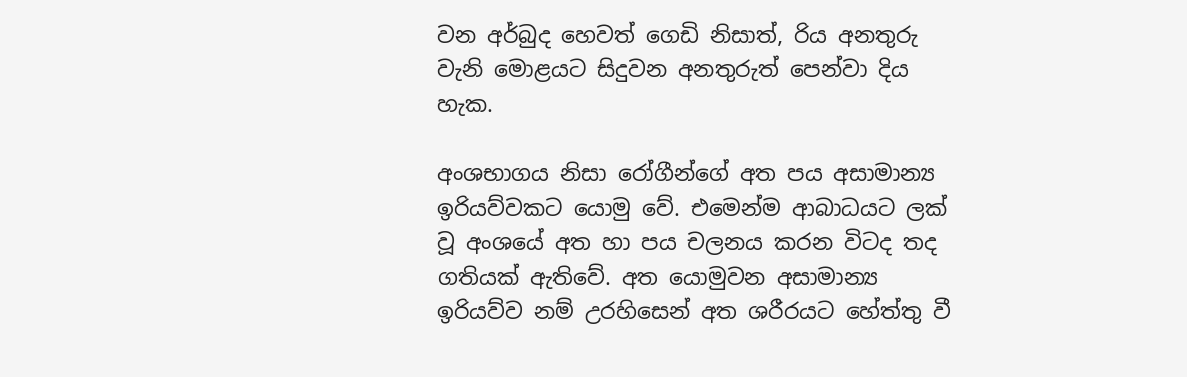වන අර්බුද හෙවත් ගෙඩි නිසාත්, රිය අනතුරු වැනි මොළයට සිදුවන අනතුරුත් පෙන්වා දිය හැක.

අංශභාගය නිසා රෝගීන්ගේ අත පය අසාමාන්‍ය ඉරියව්වකට යොමු වේ. එමෙන්ම ආබාධයට ලක් වූ අංශයේ අත හා පය චලනය කරන විටද තද ගතියක් ඇතිවේ. අත යොමුවන අසාමාන්‍ය ඉරියව්ව නම් උරහිසෙන් අත ශරීරයට හේත්තු වී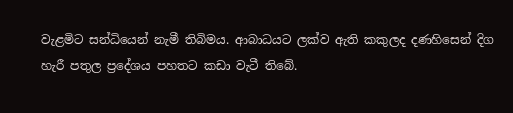වැළමිට සන්ධියෙන් නැමී තිබිමය. ආබාධයට ලක්ව ඇති කකුලද දණහිසෙන් දිග හැරී පතුල ප්‍රදේශය පහතට කඩා වැටී තිබේ.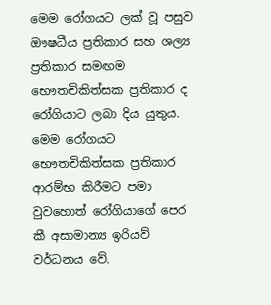මෙම රෝගයට ලක් වූ පසුව ඖෂධීය ප්‍රතිකාර සහ ශල්‍ය ප්‍රතිකාර සමඟම භෞතචිකිත්සක ප්‍රතිකාර ද රෝගියාට ලබා දිය යුතුය. මෙම රෝගයට භෞතචිකිත්සක ප්‍රතිකාර ආරම්භ කිරීමට පමා වුවහොත් රෝගියාගේ පෙර කී අසාමාන්‍ය ඉරියව් වර්ධනය වේ.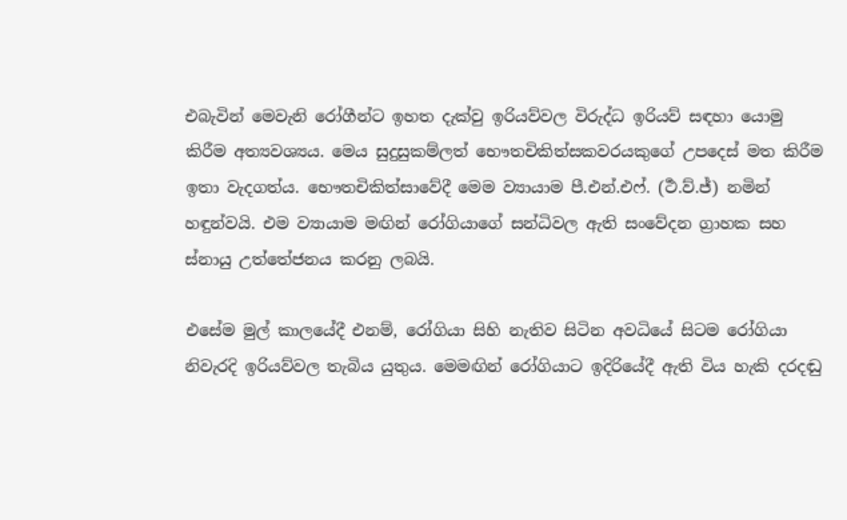එබැවින් මෙවැනි රෝගීන්ට ඉහත දැක්වු ඉරියව්වල විරුද්ධ ඉරියව් සඳහා යොමු කිරීම අත්‍යවශ්‍යය. මෙය සුදුසුකම්ලත් භෞතචිකිත්සකවරයකුගේ උපදෙස් මත කිරීම ඉතා වැදගත්ය. භෞතචිකිත්සාවේදී මෙම ව්‍යායාම පී.එන්.එෆ්. (ර්‍ථ.ව්.ජ්) නමින් හඳුන්වයි. එම ව්‍යායාම මඟින් රෝගියාගේ සන්ධිවල ඇති සංවේදන ග්‍රාහක සහ ස්නායු උත්තේජනය කරනු ලබයි.

එසේම මුල් කාලයේදී එනම්, රෝගියා සිහි නැතිව සිටින අවධියේ සිටම රෝගියා නිවැරදි ඉරියව්වල තැබිය යුතුය. මෙමඟින් රෝගියාට ඉදිරියේදී ඇති විය හැකි දරදඬු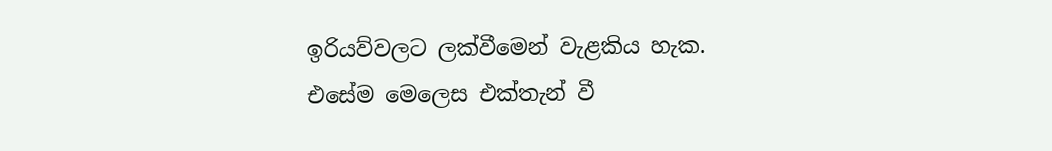ඉරියව්වලට ලක්වීමෙන් වැළකිය හැක. එසේම මෙලෙස එක්තැන් වී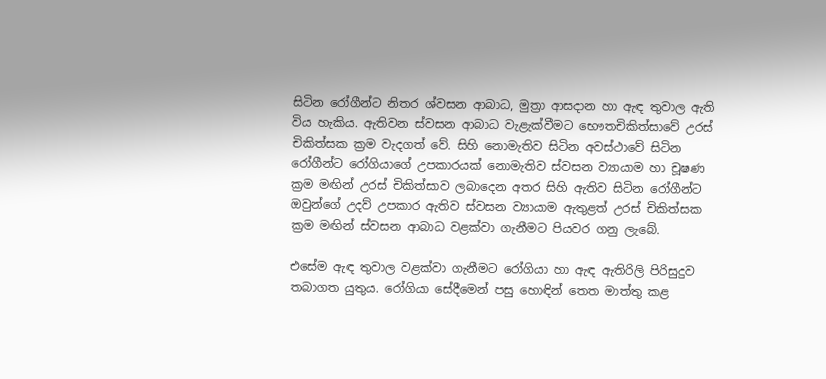සිටින රෝගීන්ට නිතර ශ්වසන ආබාධ, මුත්‍රා ආසදාන හා ඇඳ තුවාල ඇති විය හැකිය. ඇතිවන ස්වසන ආබාධ වැළැක්වීමට භෞතචිකිත්සාවේ උරස් චිකිත්සක ක්‍රම වැදගත් වේ. සිහි නොමැතිව සිටින අවස්ථාවේ සිටින රෝගීන්ට රෝගියාගේ උපකාරයක් නොමැතිව ස්වසන ව්‍යායාම හා චූෂණ ක්‍රම මඟින් උරස් චිකිත්සාව ලබාදෙන අතර සිහි ඇතිව සිටින රෝගීන්ට ඔවුන්ගේ උදව් උපකාර ඇතිව ස්වසන ව්‍යායාම ඇතුළත් උරස් චිකිත්සක ක්‍රම මඟින් ස්වසන ආබාධ වළක්වා ගැනීමට පියවර ගනු ලැබේ.

එසේම ඇඳ තුවාල වළක්වා ගැනීමට රෝගියා හා ඇඳ ඇතිරිලි පිරිසුදුව තබාගත යුතුය. රෝගියා සේදීමෙන් පසු හොඳින් තෙත මාත්තු කළ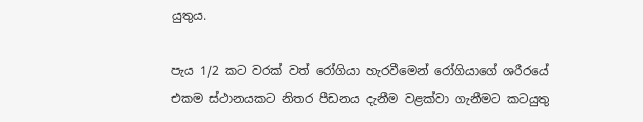යුතුය.

පැය 1/2 කට වරක් වත් රෝගියා හැරවීමෙන් රෝගියාගේ ශරීරයේ එකම ස්ථානයකට නිතර පීඩනය දැනීම වළක්වා ගැනීමට කටයුතු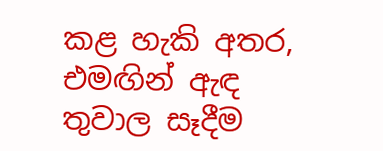කළ හැකි අතර, එමඟින් ඇඳ තුවාල සෑදීම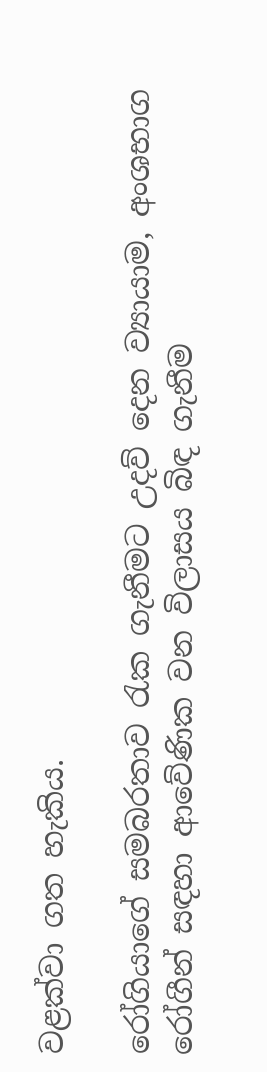වළක්වා ගත හැකිය.

රෝගියාගේ සමබරතාව රැක ගැනීමට උදව් දෙන ව්‍යායාම, අංශභාග රෝගීන් සඳහා ආවේණික වන විලාසය බිඳ ගැනීම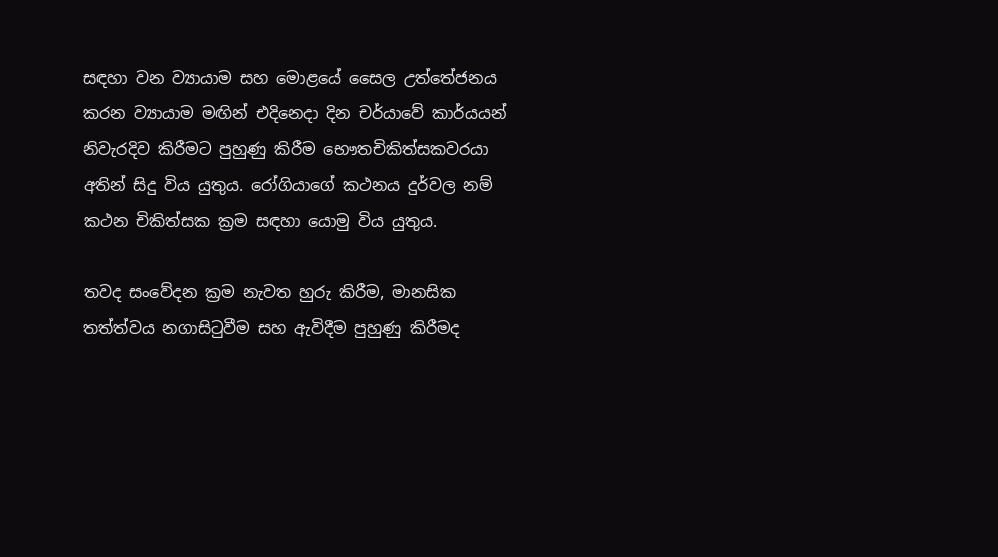සඳහා වන ව්‍යායාම සහ මොළයේ සෛල උත්තේජනය කරන ව්‍යායාම මඟින් එදිනෙදා දින චර්යාවේ කාර්යයන් නිවැරදිව කිරීමට පුහුණු කිරීම භෞතචිකිත්සකවරයා අතින් සිදු විය යුතුය. රෝගියාගේ කථනය දුර්වල නම් කථන චිකිත්සක ක්‍රම සඳහා යොමු විය යුතුය.

තවද සංවේදන ක්‍රම නැවත හුරු කිරීම, මානසික තත්ත්වය නගාසිටුවීම සහ ඇවිදීම පුහුණු කිරීමද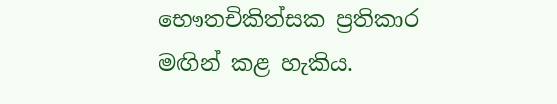භෞතචිකිත්සක ප්‍රතිකාර මඟින් කළ හැකිය.